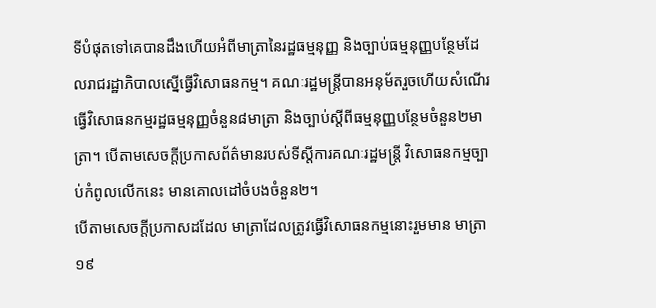ទីបំផុតទៅគេបានដឹងហើយអំពីមាត្រានៃរដ្ឋធម្មនុញ្ញ និងច្បាប់ធម្មនុញ្ញបន្ថែមដែលរាជរដ្ឋាភិបាលស្នើធ្វើវិសោធនកម្ម។ គណៈរដ្ឋមន្រ្តីបានអនុម័តរួចហើយសំណើរធ្វើវិសោធនកម្មរដ្ឋធម្មនុញ្ញចំនួន៨មាត្រា និងច្បាប់ស្ដីពីធម្មនុញ្ញបន្ថែមចំនួន២មាត្រា។ បើតាមសេចក្ដីប្រកាសព័ត៌មានរបស់ទីស្ដីការគណៈរដ្ឋមន្រ្តី វិសោធនកម្មច្បាប់កំពូលលើកនេះ មានគោលដៅចំបងចំនួន២។
បើតាមសេចក្ដីប្រកាសដដែល មាត្រាដែលត្រូវធ្វើវិសោធនកម្មនោះរួមមាន មាត្រា១៩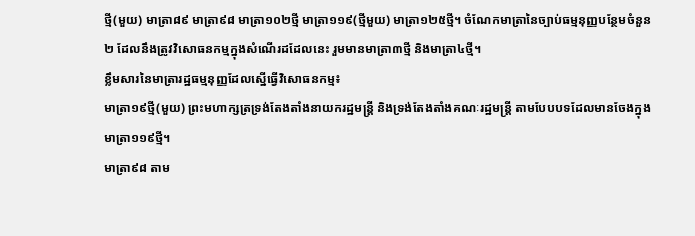ថ្មី(មួយ) មាត្រា៨៩ មាត្រា៩៨ មាត្រា១០២ថ្មី មាត្រា១១៩(ថ្មីមួយ) មាត្រា១២៥ថ្មី។ ចំណែកមាត្រានៃច្បាប់ធម្មនុញ្ញបន្ថែមចំនួន២ ដែលនឹងត្រូវវិសោធនកម្មក្នុងសំណើរដដែលនេះ រួមមានមាត្រា៣ថ្មី និងមាត្រា៤ថ្មី។
ខ្លឹមសារនៃមាត្រារដ្ឋធម្មនុញ្ញដែលស្នើធ្វើវិសោធនកម្ម៖
មាត្រា១៩ថ្មី(មួយ) ព្រះមហាក្សត្រទ្រង់តែងតាំងនាយករដ្ឋមន្រ្តី និងទ្រង់តែងតាំងគណៈរដ្ឋមន្រ្តី តាមបែបបទដែលមានចែងក្នុងមាត្រា១១៩ថ្មី។
មាត្រា៩៨ តាម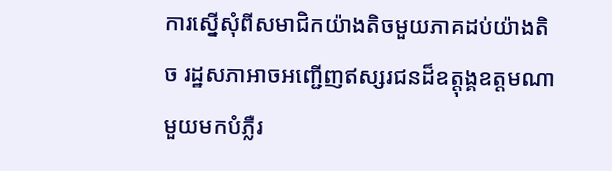ការស្នើសុំពីសមាជិកយ៉ាងតិចមួយភាគដប់យ៉ាងតិច រដ្ឋសភាអាចអញ្ជើញឥស្សរជនដ៏ឧត្តុង្គឧត្តមណាមួយមកបំភ្លឺរ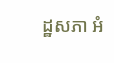ដ្ឋសភា អំ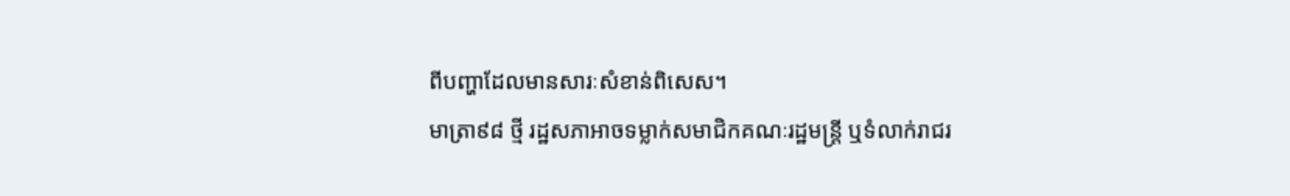ពីបញ្ហាដែលមានសារៈសំខាន់ពិសេស។
មាត្រា៩៨ ថ្មី រដ្ឋសភាអាចទម្លាក់សមាជិកគណៈរដ្ឋមន្រ្តី ឬទំលាក់រាជរ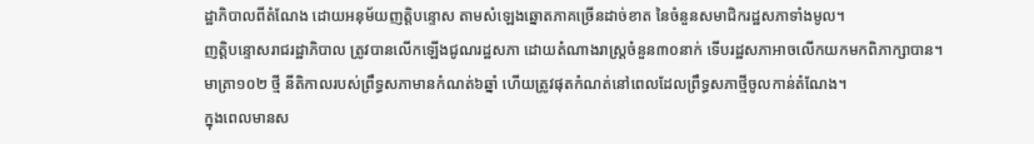ដ្ឋាភិបាលពីតំណែង ដោយអនុម័យញត្តិបន្ទោស តាមសំឡេងឆ្នោតភាគច្រើនដាច់ខាត នៃចំនួនសមាជិករដ្ឋសភាទាំងមូល។
ញត្តិបន្ទោសរាជរដ្ឋាភិបាល ត្រូវបានលើកឡើងជូណរដ្ឋសភា ដោយតំណាងរាស្រ្តចំនួន៣០នាក់ ទើបរដ្ឋសភាអាចលើកយកមកពិភាក្សាបាន។
មាត្រា១០២ ថ្មី នីតិកាលរបស់ព្រឹទ្ធសភាមានកំណត់៦ឆ្នាំ ហើយត្រូវផុតកំណត់នៅពេលដែលព្រឹទ្ធសភាថ្មីចូលកាន់តំណែង។
ក្នុងពេលមានស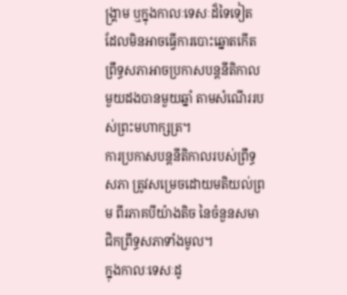ង្គ្រាម ឬក្នុងកាលៈទេសៈដ៏ទៃទៀត ដែលមិនអាចធ្វើការបោះឆ្នោតកើត ព្រឹទ្ធសភាអាចប្រកាសបន្តនីតិកាលមួយដងបានមួយឆ្នាំ តាមសំណើររបស់ព្រះមហាក្សត្រ។
ការប្រកាសបន្តនីតិកាលរបស់ព្រឹទ្ធសភា ត្រូវសម្រេចដោយមតិយល់ព្រម ពីរភាគបីយ៉ាងតិច នៃចំនួនសមាជិកព្រឹទ្ធសភាទាំងមូល។
ក្នុងកាលៈទេសៈដូ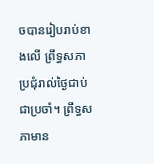ចបានរៀបរាប់ខាងលើ ព្រឹទ្ធសភាប្រជុំរាល់ថ្ងៃជាប់ជាប្រចាំ។ ព្រឹទ្ធសភាមាន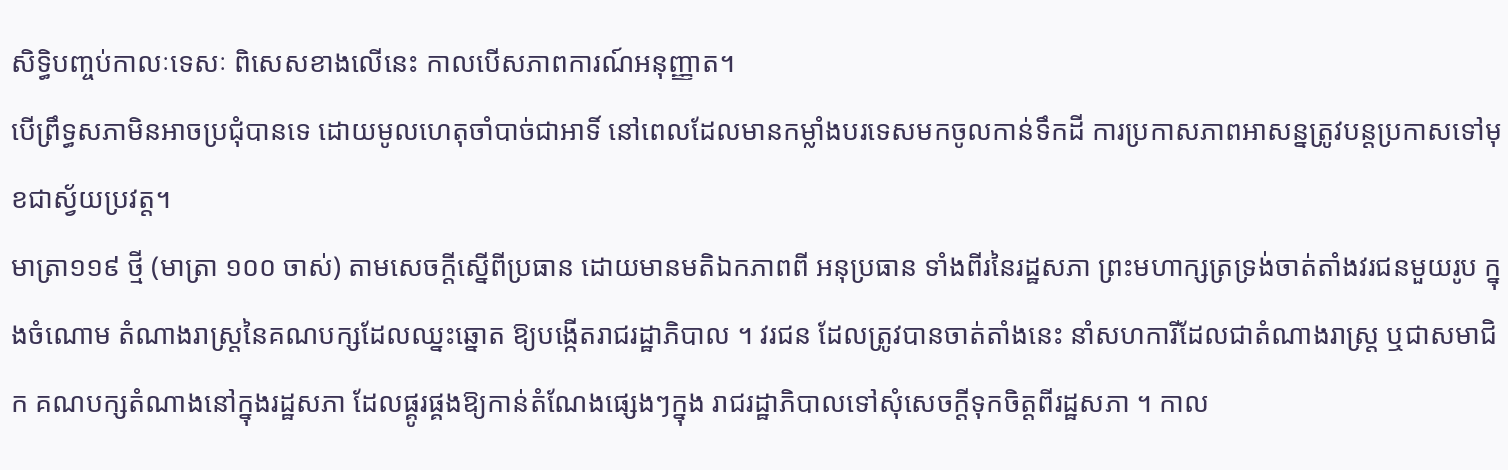សិទ្ធិបញ្ចប់កាលៈទេសៈ ពិសេសខាងលើនេះ កាលបើសភាពការណ៍អនុញ្ញាត។
បើព្រឹទ្ធសភាមិនអាចប្រជុំបានទេ ដោយមូលហេតុចាំបាច់ជាអាទិ៍ នៅពេលដែលមានកម្លាំងបរទេសមកចូលកាន់ទឹកដី ការប្រកាសភាពអាសន្នត្រូវបន្តប្រកាសទៅមុខជាស្វ័យប្រវត្ត។
មាត្រា១១៩ ថ្មី (មាត្រា ១០០ ចាស់) តាមសេចក្តីស្នើពីប្រធាន ដោយមានមតិឯកភាពពី អនុប្រធាន ទាំងពីរនៃរដ្ឋសភា ព្រះមហាក្សត្រទ្រង់ចាត់តាំងវរជនមួយរូប ក្នុងចំណោម តំណាងរាស្ត្រនៃគណបក្សដែលឈ្នះឆ្នោត ឱ្យបង្កើតរាជរដ្ឋាភិបាល ។ វរជន ដែលត្រូវបានចាត់តាំងនេះ នាំសហការីដែលជាតំណាងរាស្ត្រ ឬជាសមាជិក គណបក្សតំណាងនៅក្នុងរដ្ឋសភា ដែលផ្គូរផ្គងឱ្យកាន់តំណែងផ្សេងៗក្នុង រាជរដ្ឋាភិបាលទៅសុំសេចក្ដីទុកចិត្តពីរដ្ឋសភា ។ កាល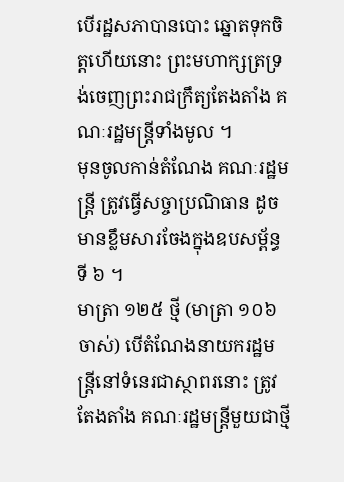បើរដ្ឋសភាបានបោះ ឆ្នោតទុកចិត្តហើយនោះ ព្រះមហាក្សត្រទ្រង់ចេញព្រះរាជក្រឹត្យតែងតាំង គណៈរដ្ឋមន្ត្រីទាំងមូល ។
មុនចូលកាន់តំណែង គណៈរដ្ឋមន្ត្រី ត្រូវធ្វើសច្ចាប្រណិធាន ដូចមានខ្លឹមសារចែងក្នុងឧបសម្ព័ន្ធទី ៦ ។
មាត្រា ១២៥ ថ្មី (មាត្រា ១០៦ ចាស់) បើតំណែងនាយករដ្ឋមន្ត្រីនៅទំនេរជាស្ថាពរនោះ ត្រូវតែងតាំង គណៈរដ្ឋមន្ត្រីមួយជាថ្មី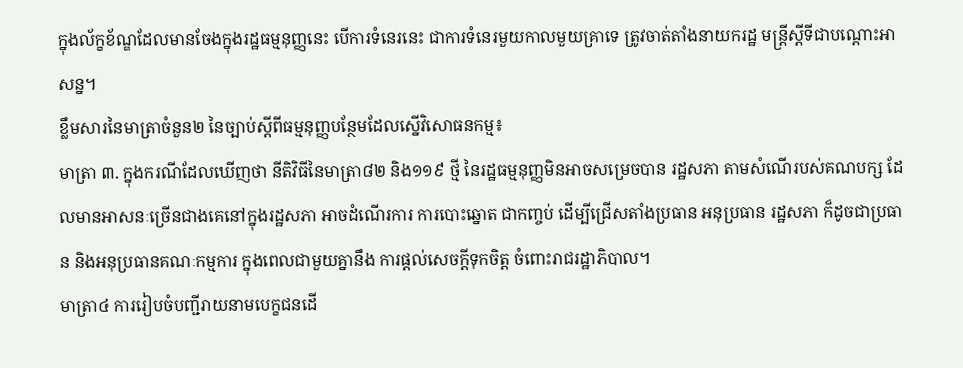ក្នុងល័ក្ខខ័ណ្ឌដែលមានចែងក្នុងរដ្ឋធម្មនុញ្ញនេះ បើការទំនេរនេះ ជាការទំនេរមួយកាលមួយគ្រាទេ ត្រូវចាត់តាំងនាយករដ្ឋ មន្ត្រីស្តីទីជាបណ្ដោះអាសន្ន។
ខ្លឹមសារនៃមាត្រាចំនួន២ នៃច្បាប់ស្ដីពីធម្មនុញ្ញបន្ថែមដែលស្នើវិសោធនកម្ម៖
មាត្រា ៣. ក្នុងករណីដែលឃើញថា នីតិវិធីនៃមាត្រា៨២ និង១១៩ ថ្មី នៃរដ្ឋធម្មនុញ្ញមិនអាចសម្រេចបាន រដ្ឋសភា តាមសំណើរបស់គណបក្ស ដែលមានអាសនៈច្រើនជាងគេនៅក្នុងរដ្ឋសភា អាចដំណើរការ ការបោះឆ្នោត ជាកញ្ចប់ ដើម្បីជ្រើសតាំងប្រធាន អនុប្រធាន រដ្ឋសភា ក៏ដូចជាប្រធាន និងអនុប្រធានគណៈកម្មការ ក្នុងពេលជាមួយគ្នានឹង ការផ្តល់សេចក្តីទុកចិត្ត ចំពោះរាជរដ្ឋាភិបាល។
មាត្រា៤ ការរៀបចំបញ្ជីរាយនាមបេក្ខជនដើ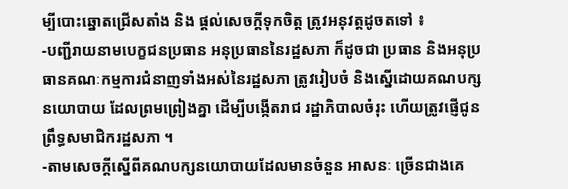ម្បីបោះឆ្នោតជ្រើសតាំង និង ផ្តល់សេចក្តីទុកចិត្ត ត្រូវអនុវត្តដូចតទៅ ៖
-បញ្ជីរាយនាមបេក្ខជនប្រធាន អនុប្រធាននៃរដ្ឋសភា ក៏ដូចជា ប្រធាន និងអនុប្រធានគណៈកម្មការជំនាញទាំងអស់នៃរដ្ឋសភា ត្រូវរៀបចំ និងស្នើដោយគណបក្សនយោបាយ ដែលព្រមព្រៀងគ្នា ដើម្បីបង្កើតរាជ រដ្ឋាភិបាលចំរុះ ហើយត្រូវផ្ញើជូនព្រឹទ្ធសមាជិករដ្ឋសភា ។
-តាមសេចក្តីស្នើពីគណបក្សនយោបាយដែលមានចំនួន អាសនៈ ច្រើនជាងគេ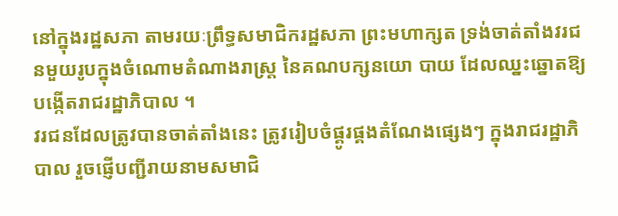នៅក្នុងរដ្ឋសភា តាមរយៈព្រឹទ្ធសមាជិករដ្ឋសភា ព្រះមហាក្សត ទ្រង់ចាត់តាំងវរជនមួយរូបក្នុងចំណោមតំណាងរាស្ត្រ នៃគណបក្សនយោ បាយ ដែលឈ្នះឆ្នោតឱ្យបង្កើតរាជរដ្ឋាភិបាល ។
វរជនដែលត្រូវបានចាត់តាំងនេះ ត្រូវរៀបចំផ្គូរផ្គងតំណែងផ្សេងៗ ក្នុងរាជរដ្ឋាភិបាល រួចផ្ញើបញ្ជីរាយនាមសមាជិ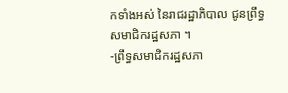កទាំងអស់ នៃរាជរដ្ឋាភិបាល ជូនព្រឹទ្ធសមាជិករដ្ឋសភា ។
-ព្រឹទ្ធសមាជិករដ្ឋសភា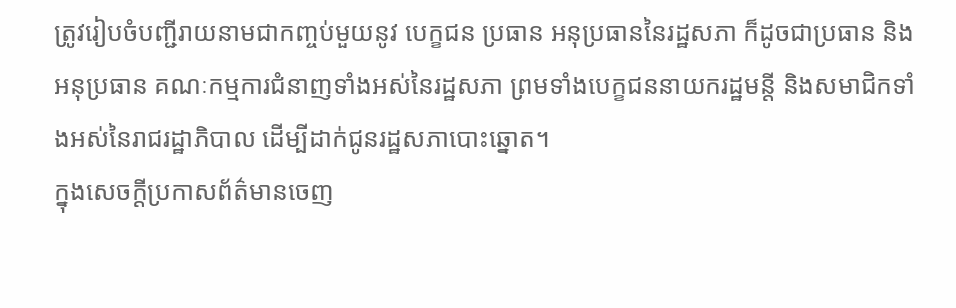ត្រូវរៀបចំបញ្ជីរាយនាមជាកញ្ចប់មួយនូវ បេក្ខជន ប្រធាន អនុប្រធាននៃរដ្ឋសភា ក៏ដូចជាប្រធាន និងអនុប្រធាន គណៈកម្មការជំនាញទាំងអស់នៃរដ្ឋសភា ព្រមទាំងបេក្ខជននាយករដ្ឋមន្តី និងសមាជិកទាំងអស់នៃរាជរដ្ឋាភិបាល ដើម្បីដាក់ជូនរដ្ឋសភាបោះឆ្នោត។
ក្នុងសេចក្ដីប្រកាសព័ត៌មានចេញ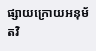ផ្សាយក្រោយអនុម័តវិ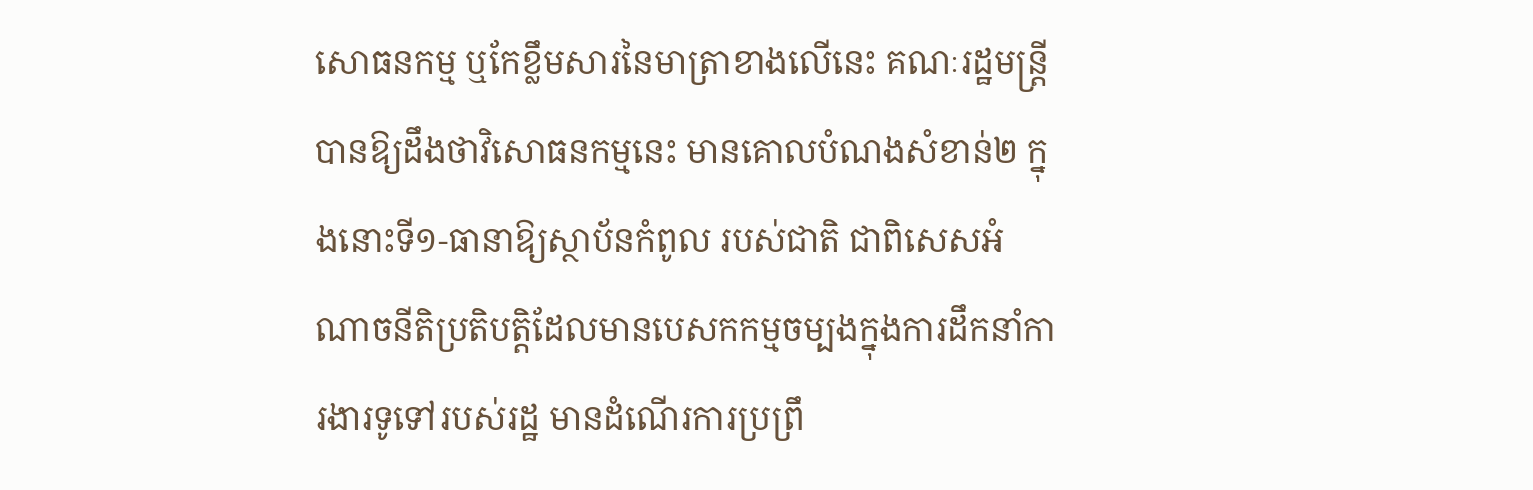សោធនកម្ម ឬកែខ្លឹមសារនៃមាត្រាខាងលើនេះ គណៈរដ្ឋមន្រ្តីបានឱ្យដឹងថាវិសោធនកម្មនេះ មានគោលបំណងសំខាន់២ ក្នុងនោះទី១-ធានាឱ្យស្ថាប័នកំពូល របស់ជាតិ ជាពិសេសអំណាចនីតិប្រតិបត្តិដែលមានបេសកកម្មចម្បងក្នុងការដឹកនាំការងារទូទៅរបស់រដ្ឋ មានដំណើរការប្រព្រឹ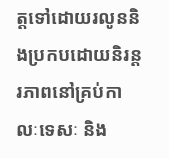ត្តទៅដោយរលូននិងប្រកបដោយនិរន្តរភាពនៅគ្រប់កាលៈទេសៈ និង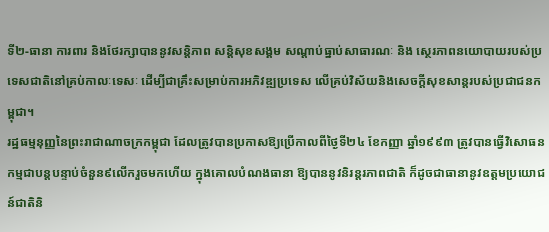ទី២-ធានា ការពារ និងថែរក្សាបាននូវសន្តិភាព សន្តិសុខសង្គម សណ្ដាប់ធ្នាប់សាធារណៈ និង ស្ថេរភាពនយោបាយរបស់ប្រទេសជាតិនៅគ្រប់កាលៈទេសៈ ដើម្បីជាគ្រឹះសម្រាប់ការអភិវឌ្ឍប្រទេស លើគ្រប់វិស័យនិងសេចក្តីសុខសាន្តរបស់ប្រជាជនកម្ពុជា។
រដ្ឋធម្មនុញ្ញនៃព្រះរាជាណាចក្រកម្ពុជា ដែលត្រូវបានប្រកាសឱ្យប្រើកាលពីថ្ងៃទី២៤ ខែកញ្ញា ឆ្នាំ១៩៩៣ ត្រូវបានធ្វើវិសោធនកម្មជាបន្តបន្ទាប់ចំនួន៩លើករួចមកហើយ ក្នុងគោលបំណងធានា ឱ្យបាននូវនិរន្តរភាពជាតិ ក៏ដូចជាធានានូវឧត្តមប្រយោជន៍ជាតិនិ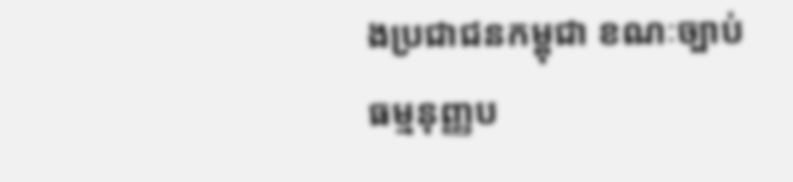ងប្រជាជនកម្ពុជា ខណៈច្បាប់ធម្មនុញ្ញប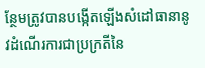ន្ថែមត្រូវបានបង្កើតឡើងសំដៅធានានូវដំណើរការជាប្រក្រតីនៃ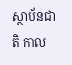ស្ថាប័នជាតិ កាល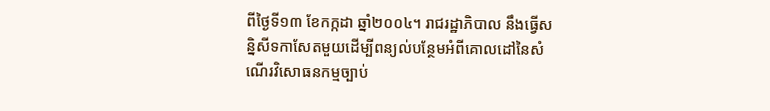ពីថ្ងៃទី១៣ ខែកក្កដា ឆ្នាំ២០០៤។ រាជរដ្ឋាភិបាល នឹងធ្វើសន្និសីទកាសែតមួយដើម្បីពន្យល់បន្ថែមអំពីគោលដៅនៃសំណើរវិសោធនកម្មច្បាប់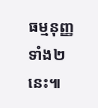ធម្មនុញ្ញទាំង២នេះ៕